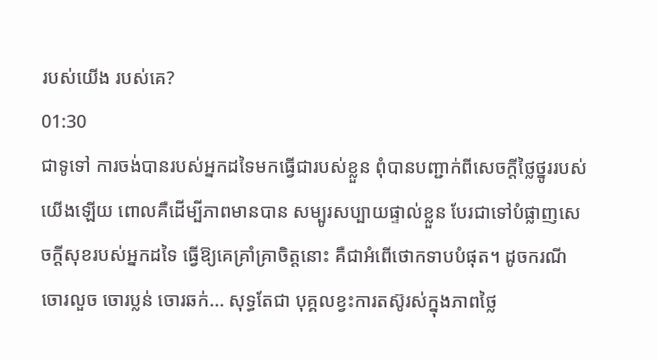របស់យើង របស់គេ?
01:30
ជាទូទៅ ការចង់បានរបស់អ្នកដទៃមកធ្វើជារបស់ខ្លួន ពុំបានបញ្ជាក់ពីសេចក្តីថ្លៃថ្នូររបស់យើងឡើយ ពោលគឺដើម្បីភាពមានបាន សម្បូរសប្បាយផ្ទាល់ខ្លួន បែរជាទៅបំផ្លាញសេចក្តីសុខរបស់អ្នកដទៃ ធ្វើឱ្យគេគ្រាំគ្រាចិត្តនោះ គឺជាអំពើថោកទាបបំផុត។ ដូចករណី ចោរលួច ចោរប្លន់ ចោរឆក់... សុទ្ធតែជា បុគ្គលខ្វះការតស៊ូរស់ក្នុងភាពថ្លៃ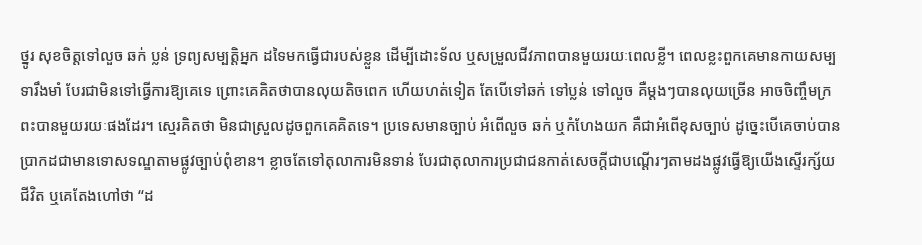ថ្នូរ សុខចិត្តទៅលួច ឆក់ ប្លន់ ទ្រព្យសម្បត្តិអ្នក ដទៃមកធ្វើជារបស់ខ្លួន ដើម្បីដោះទ័ល ឬសម្រួលជីវភាពបានមួយរយៈពេលខ្លី។ ពេលខ្លះពួកគេមានកាយសម្បទារឹងមាំ បែរជាមិនទៅធ្វើការឱ្យគេទេ ព្រោះគេគិតថាបានលុយតិចពេក ហើយហត់ទៀត តែបើទៅឆក់ ទៅប្លន់ ទៅលួច គឺម្តងៗបានលុយច្រើន អាចចិញ្ចឹមក្រពះបានមួយរយៈផងដែរ។ ស្មេរគិតថា មិនជាស្រួលដូចពួកគេគិតទេ។ ប្រទេសមានច្បាប់ អំពើលួច ឆក់ ឬកំហែងយក គឺជាអំពើខុសច្បាប់ ដូច្នេះបើគេចាប់បាន ប្រាកដជាមានទោសទណ្ឌតាមផ្លូវច្បាប់ពុំខាន។ ខ្លាចតែទៅតុលាការមិនទាន់ បែរជាតុលាការប្រជាជនកាត់សេចក្តីជាបណ្តើរៗតាមដងផ្លូវធ្វើឱ្យយើងស្ទើរក្ស័យជីវិត ឬគេតែងហៅថា “ដ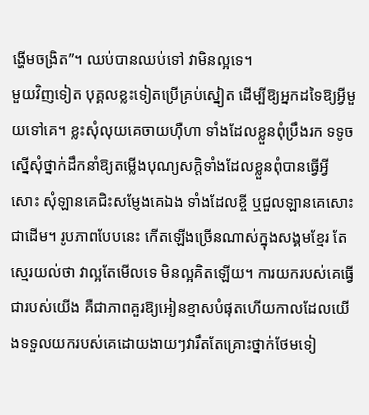ង្ហើមចង្រិត”។ ឈប់បានឈប់ទៅ វាមិនល្អទេ។
មួយវិញទៀត បុគ្គលខ្លះទៀតប្រើគ្រប់ស្នៀត ដើម្បីឱ្យអ្នកដទៃឱ្យអ្វីមួយទៅគេ។ ខ្លះសុំលុយគេចាយហ៊ឺហា ទាំងដែលខ្លួនពុំប្រឹងរក ទទូចស្នើសុំថ្នាក់ដឹកនាំឱ្យតម្លើងបុណ្យសក្តិទាំងដែលខ្លួនពុំបានធ្វើអ្វីសោះ សុំឡានគេជិះសម្ញែងគេឯង ទាំងដែលខ្ចី ឬជួលឡានគេសោះជាដើម។ រូបភាពបែបនេះ កើតឡើងច្រើនណាស់ក្នុងសង្គមខ្មែរ តែស្មេរយល់ថា វាល្អតែមើលទេ មិនល្អគិតឡើយ។ ការយករបស់គេធ្វើជារបស់យើង គឺជាភាពគួរឱ្យអៀនខ្មាសបំផុតហើយកាលដែលយើងទទួលយករបស់គេដោយងាយៗវារឹតតែគ្រោះថ្នាក់ថែមទៀ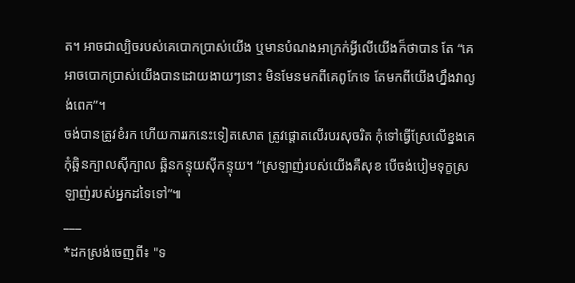ត។ អាចជាល្បិចរបស់គេបោកប្រាស់យើង ឬមានបំណងអាក្រក់អ្វីលើយើងក៏ថាបាន តែ “គេអាចបោកប្រាស់យើងបានដោយងាយៗនោះ មិនមែនមកពីគេពូកែទេ តែមកពីយើងហ្នឹងវាល្ងង់ពេក”។
ចង់បានត្រូវខំរក ហើយការរកនេះទៀតសោត ត្រូវផ្តោតលើរបរសុចរិត កុំទៅធ្វើស្រែលើខ្នងគេ កុំឆ្អិនក្បាលស៊ីក្បាល ឆ្អិនកន្ទុយស៊ីកន្ទុយ។ “ស្រឡាញ់របស់យើងគឺសុខ បើចង់បៀមទុក្ខស្រឡាញ់របស់អ្នកដទៃទៅ”៕
___
*ដកស្រង់ចេញពី៖ "ទ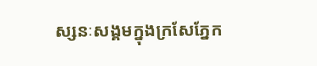ស្សនៈសង្គមក្នុងក្រសែភ្នែក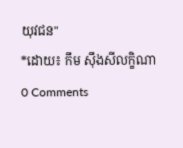យុវជន"
*ដោយ៖ កឹម ស៊ឹងសីលក្ខិណា
0 Comments